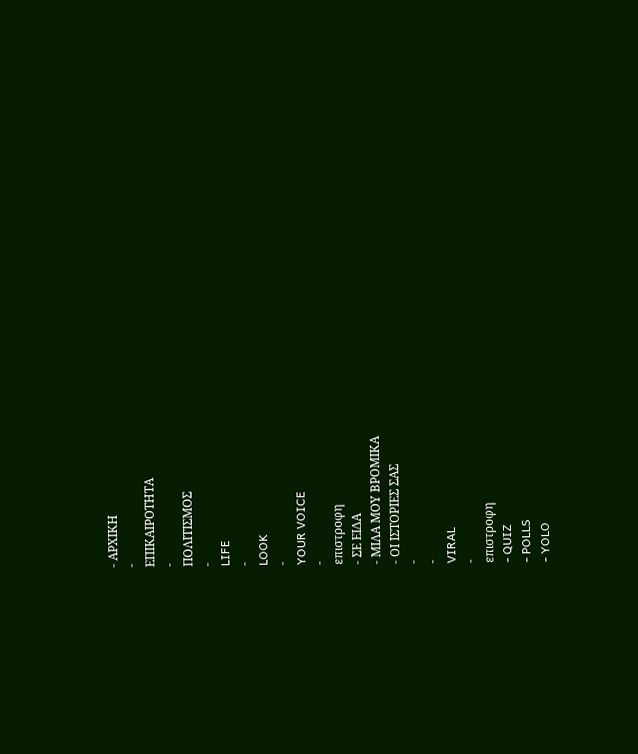- ΑΡΧΙΚΗ
-
ΕΠΙΚΑΙΡΟΤΗΤΑ
-
ΠΟΛΙΤΙΣΜΟΣ
-
LIFE
-
LOOK
-
YOUR VOICE
-
επιστροφη
- ΣΕ ΕΙΔΑ
- ΜΙΛΑ ΜΟΥ ΒΡΟΜΙΚΑ
- ΟΙ ΙΣΤΟΡΙΕΣ ΣΑΣ
-
-
VIRAL
-
επιστροφη
- QUIZ
- POLLS
- YOLO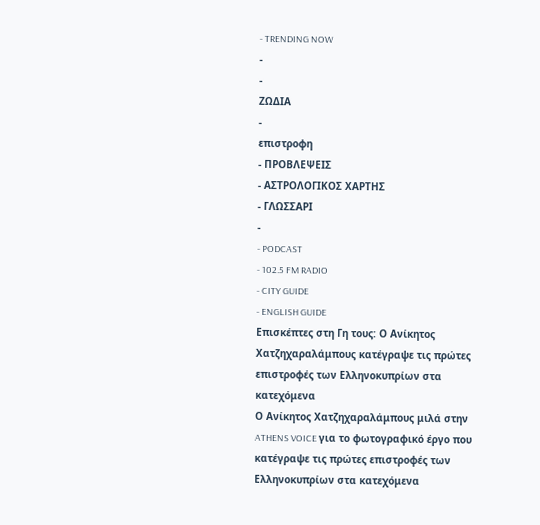- TRENDING NOW
-
-
ΖΩΔΙΑ
-
επιστροφη
- ΠΡΟΒΛΕΨΕΙΣ
- ΑΣΤΡΟΛΟΓΙΚΟΣ ΧΑΡΤΗΣ
- ΓΛΩΣΣΑΡΙ
-
- PODCAST
- 102.5 FM RADIO
- CITY GUIDE
- ENGLISH GUIDE
Επισκέπτες στη Γη τους: Ο Ανίκητος Χατζηχαραλάμπους κατέγραψε τις πρώτες επιστροφές των Ελληνοκυπρίων στα κατεχόμενα
Ο Ανίκητος Χατζηχαραλάμπους μιλά στην ATHENS VOICE για το φωτογραφικό έργο που κατέγραψε τις πρώτες επιστροφές των Ελληνοκυπρίων στα κατεχόμενα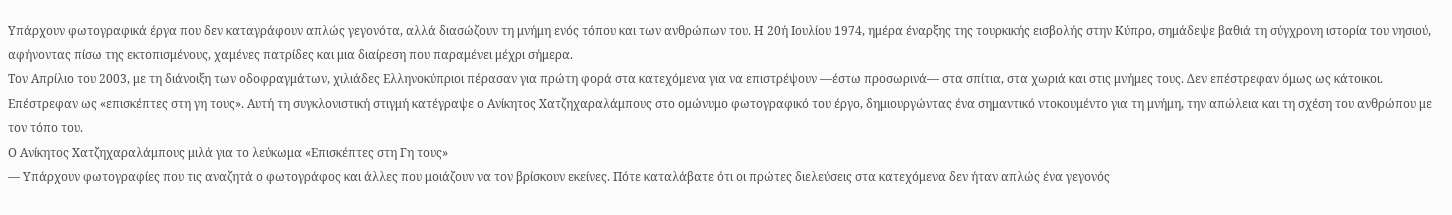Υπάρχουν φωτογραφικά έργα που δεν καταγράφουν απλώς γεγονότα, αλλά διασώζουν τη μνήμη ενός τόπου και των ανθρώπων του. Η 20ή Ιουλίου 1974, ημέρα έναρξης της τουρκικής εισβολής στην Κύπρο, σημάδεψε βαθιά τη σύγχρονη ιστορία του νησιού, αφήνοντας πίσω της εκτοπισμένους, χαμένες πατρίδες και μια διαίρεση που παραμένει μέχρι σήμερα.
Τον Απρίλιο του 2003, με τη διάνοιξη των οδοφραγμάτων, χιλιάδες Ελληνοκύπριοι πέρασαν για πρώτη φορά στα κατεχόμενα για να επιστρέψουν —έστω προσωρινά— στα σπίτια, στα χωριά και στις μνήμες τους. Δεν επέστρεφαν όμως ως κάτοικοι. Επέστρεφαν ως «επισκέπτες στη γη τους». Αυτή τη συγκλονιστική στιγμή κατέγραψε ο Ανίκητος Χατζηχαραλάμπους στο ομώνυμο φωτογραφικό του έργο, δημιουργώντας ένα σημαντικό ντοκουμέντο για τη μνήμη, την απώλεια και τη σχέση του ανθρώπου με τον τόπο του.
Ο Ανίκητος Χατζηχαραλάμπους μιλά για το λεύκωμα «Επισκέπτες στη Γη τους»
— Υπάρχουν φωτογραφίες που τις αναζητά ο φωτογράφος και άλλες που μοιάζουν να τον βρίσκουν εκείνες. Πότε καταλάβατε ότι οι πρώτες διελεύσεις στα κατεχόμενα δεν ήταν απλώς ένα γεγονός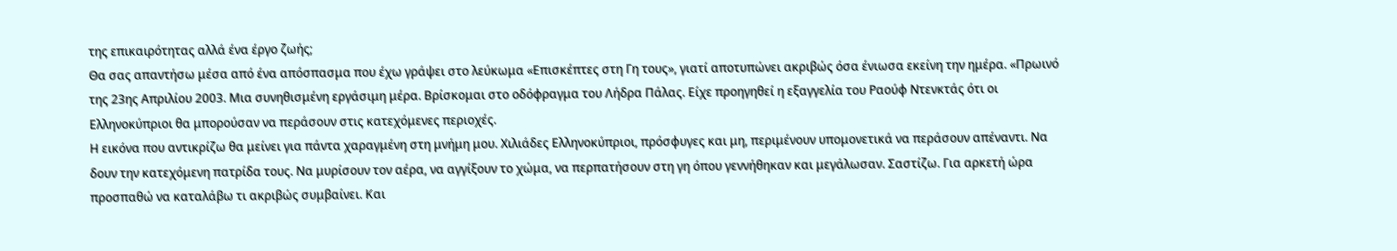της επικαιρότητας αλλά ένα έργο ζωής;
Θα σας απαντήσω μέσα από ένα απόσπασμα που έχω γράψει στο λεύκωμα «Επισκέπτες στη Γη τους», γιατί αποτυπώνει ακριβώς όσα ένιωσα εκείνη την ημέρα. «Πρωινό της 23ης Απριλίου 2003. Μια συνηθισμένη εργάσιμη μέρα. Βρίσκομαι στο οδόφραγμα του Λήδρα Πάλας. Είχε προηγηθεί η εξαγγελία του Ραούφ Ντενκτάς ότι οι Ελληνοκύπριοι θα μπορούσαν να περάσουν στις κατεχόμενες περιοχές.
Η εικόνα που αντικρίζω θα μείνει για πάντα χαραγμένη στη μνήμη μου. Χιλιάδες Ελληνοκύπριοι, πρόσφυγες και μη, περιμένουν υπομονετικά να περάσουν απέναντι. Να δουν την κατεχόμενη πατρίδα τους. Να μυρίσουν τον αέρα, να αγγίξουν το χώμα, να περπατήσουν στη γη όπου γεννήθηκαν και μεγάλωσαν. Σαστίζω. Για αρκετή ώρα προσπαθώ να καταλάβω τι ακριβώς συμβαίνει. Και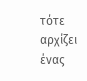τότε αρχίζει ένας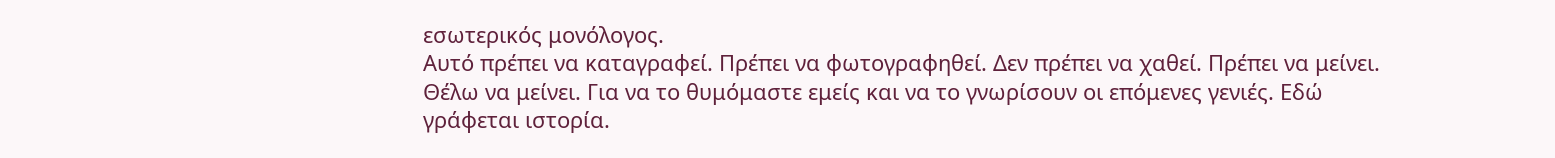εσωτερικός μονόλογος.
Αυτό πρέπει να καταγραφεί. Πρέπει να φωτογραφηθεί. Δεν πρέπει να χαθεί. Πρέπει να μείνει. Θέλω να μείνει. Για να το θυμόμαστε εμείς και να το γνωρίσουν οι επόμενες γενιές. Εδώ γράφεται ιστορία.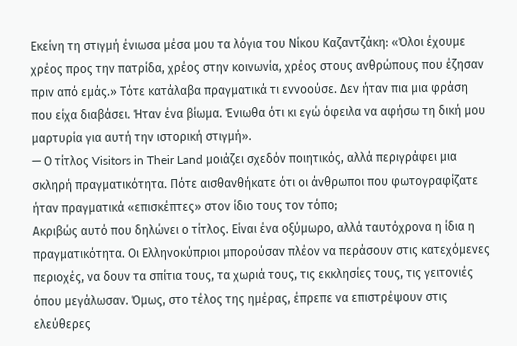Εκείνη τη στιγμή ένιωσα μέσα μου τα λόγια του Νίκου Καζαντζάκη: «Όλοι έχουμε χρέος προς την πατρίδα, χρέος στην κοινωνία, χρέος στους ανθρώπους που έζησαν πριν από εμάς.» Τότε κατάλαβα πραγματικά τι εννοούσε. Δεν ήταν πια μια φράση που είχα διαβάσει. Ήταν ένα βίωμα. Ένιωθα ότι κι εγώ όφειλα να αφήσω τη δική μου μαρτυρία για αυτή την ιστορική στιγμή».
— Ο τίτλος Visitors in Their Land μοιάζει σχεδόν ποιητικός, αλλά περιγράφει μια σκληρή πραγματικότητα. Πότε αισθανθήκατε ότι οι άνθρωποι που φωτογραφίζατε ήταν πραγματικά «επισκέπτες» στον ίδιο τους τον τόπο;
Ακριβώς αυτό που δηλώνει ο τίτλος. Είναι ένα οξύμωρο, αλλά ταυτόχρονα η ίδια η πραγματικότητα. Οι Ελληνοκύπριοι μπορούσαν πλέον να περάσουν στις κατεχόμενες περιοχές, να δουν τα σπίτια τους, τα χωριά τους, τις εκκλησίες τους, τις γειτονιές όπου μεγάλωσαν. Όμως, στο τέλος της ημέρας, έπρεπε να επιστρέψουν στις ελεύθερες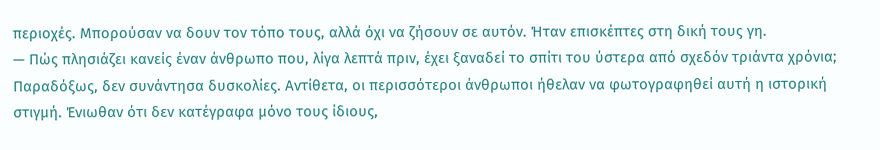περιοχές. Μπορούσαν να δουν τον τόπο τους, αλλά όχι να ζήσουν σε αυτόν. Ήταν επισκέπτες στη δική τους γη.
— Πώς πλησιάζει κανείς έναν άνθρωπο που, λίγα λεπτά πριν, έχει ξαναδεί το σπίτι του ύστερα από σχεδόν τριάντα χρόνια;
Παραδόξως, δεν συνάντησα δυσκολίες. Αντίθετα, οι περισσότεροι άνθρωποι ήθελαν να φωτογραφηθεί αυτή η ιστορική στιγμή. Ένιωθαν ότι δεν κατέγραφα μόνο τους ίδιους,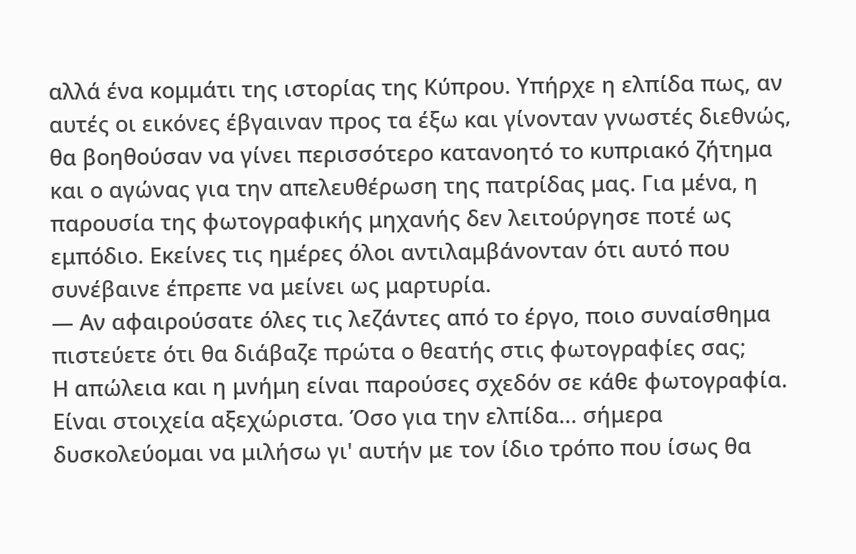αλλά ένα κομμάτι της ιστορίας της Κύπρου. Υπήρχε η ελπίδα πως, αν αυτές οι εικόνες έβγαιναν προς τα έξω και γίνονταν γνωστές διεθνώς, θα βοηθούσαν να γίνει περισσότερο κατανοητό το κυπριακό ζήτημα και ο αγώνας για την απελευθέρωση της πατρίδας μας. Για μένα, η παρουσία της φωτογραφικής μηχανής δεν λειτούργησε ποτέ ως εμπόδιο. Εκείνες τις ημέρες όλοι αντιλαμβάνονταν ότι αυτό που συνέβαινε έπρεπε να μείνει ως μαρτυρία.
— Αν αφαιρούσατε όλες τις λεζάντες από το έργο, ποιο συναίσθημα πιστεύετε ότι θα διάβαζε πρώτα ο θεατής στις φωτογραφίες σας;
Η απώλεια και η μνήμη είναι παρούσες σχεδόν σε κάθε φωτογραφία. Είναι στοιχεία αξεχώριστα. Όσο για την ελπίδα... σήμερα δυσκολεύομαι να μιλήσω γι' αυτήν με τον ίδιο τρόπο που ίσως θα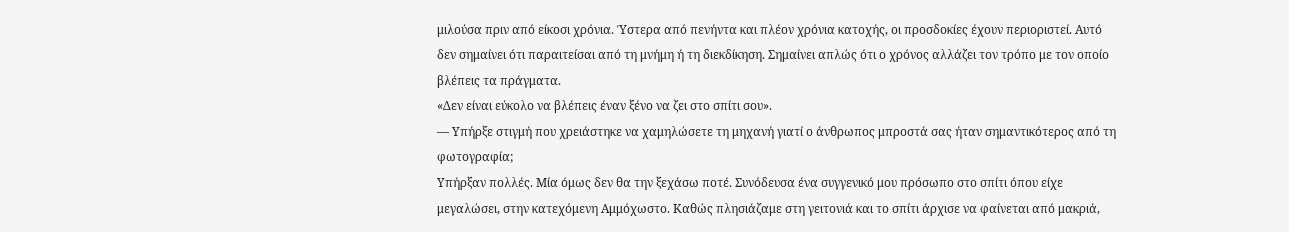μιλούσα πριν από είκοσι χρόνια. Ύστερα από πενήντα και πλέον χρόνια κατοχής, οι προσδοκίες έχουν περιοριστεί. Αυτό δεν σημαίνει ότι παραιτείσαι από τη μνήμη ή τη διεκδίκηση. Σημαίνει απλώς ότι ο χρόνος αλλάζει τον τρόπο με τον οποίο βλέπεις τα πράγματα.
«Δεν είναι εύκολο να βλέπεις έναν ξένο να ζει στο σπίτι σου».
— Υπήρξε στιγμή που χρειάστηκε να χαμηλώσετε τη μηχανή γιατί ο άνθρωπος μπροστά σας ήταν σημαντικότερος από τη φωτογραφία;
Υπήρξαν πολλές. Μία όμως δεν θα την ξεχάσω ποτέ. Συνόδευσα ένα συγγενικό μου πρόσωπο στο σπίτι όπου είχε μεγαλώσει, στην κατεχόμενη Αμμόχωστο. Καθώς πλησιάζαμε στη γειτονιά και το σπίτι άρχισε να φαίνεται από μακριά,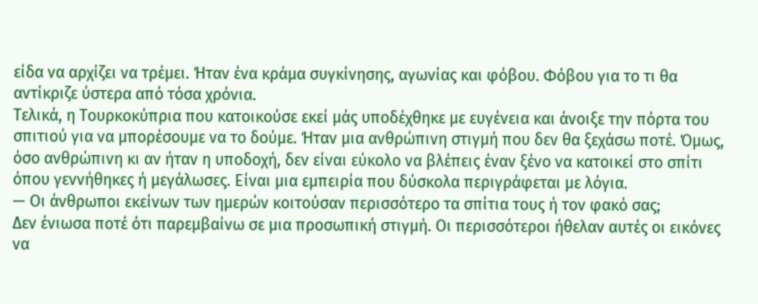είδα να αρχίζει να τρέμει. Ήταν ένα κράμα συγκίνησης, αγωνίας και φόβου. Φόβου για το τι θα αντίκριζε ύστερα από τόσα χρόνια.
Τελικά, η Τουρκοκύπρια που κατοικούσε εκεί μάς υποδέχθηκε με ευγένεια και άνοιξε την πόρτα του σπιτιού για να μπορέσουμε να το δούμε. Ήταν μια ανθρώπινη στιγμή που δεν θα ξεχάσω ποτέ. Όμως, όσο ανθρώπινη κι αν ήταν η υποδοχή, δεν είναι εύκολο να βλέπεις έναν ξένο να κατοικεί στο σπίτι όπου γεννήθηκες ή μεγάλωσες. Είναι μια εμπειρία που δύσκολα περιγράφεται με λόγια.
— Οι άνθρωποι εκείνων των ημερών κοιτούσαν περισσότερο τα σπίτια τους ή τον φακό σας;
Δεν ένιωσα ποτέ ότι παρεμβαίνω σε μια προσωπική στιγμή. Οι περισσότεροι ήθελαν αυτές οι εικόνες να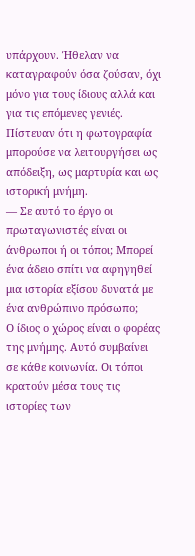υπάρχουν. Ήθελαν να καταγραφούν όσα ζούσαν, όχι μόνο για τους ίδιους αλλά και για τις επόμενες γενιές. Πίστευαν ότι η φωτογραφία μπορούσε να λειτουργήσει ως απόδειξη, ως μαρτυρία και ως ιστορική μνήμη.
— Σε αυτό το έργο οι πρωταγωνιστές είναι οι άνθρωποι ή οι τόποι; Μπορεί ένα άδειο σπίτι να αφηγηθεί μια ιστορία εξίσου δυνατά με ένα ανθρώπινο πρόσωπο;
Ο ίδιος ο χώρος είναι ο φορέας της μνήμης. Αυτό συμβαίνει σε κάθε κοινωνία. Οι τόποι κρατούν μέσα τους τις ιστορίες των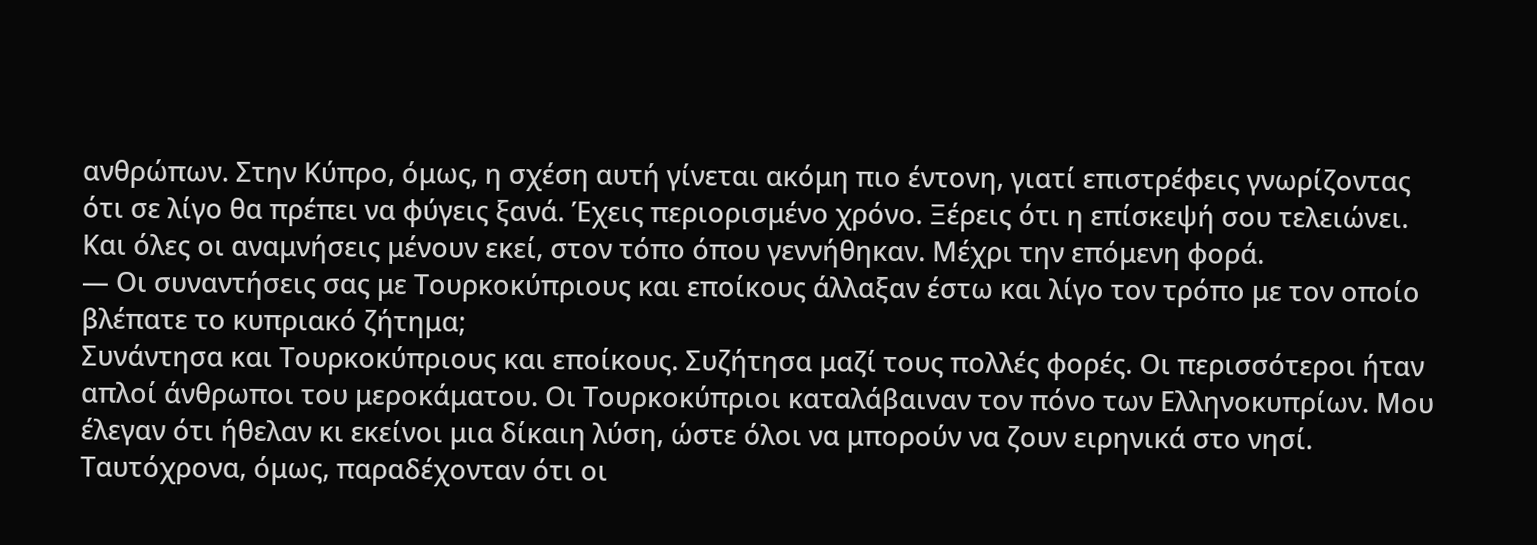ανθρώπων. Στην Κύπρο, όμως, η σχέση αυτή γίνεται ακόμη πιο έντονη, γιατί επιστρέφεις γνωρίζοντας ότι σε λίγο θα πρέπει να φύγεις ξανά. Έχεις περιορισμένο χρόνο. Ξέρεις ότι η επίσκεψή σου τελειώνει. Και όλες οι αναμνήσεις μένουν εκεί, στον τόπο όπου γεννήθηκαν. Μέχρι την επόμενη φορά.
— Οι συναντήσεις σας με Τουρκοκύπριους και εποίκους άλλαξαν έστω και λίγο τον τρόπο με τον οποίο βλέπατε το κυπριακό ζήτημα;
Συνάντησα και Τουρκοκύπριους και εποίκους. Συζήτησα μαζί τους πολλές φορές. Οι περισσότεροι ήταν απλοί άνθρωποι του μεροκάματου. Οι Τουρκοκύπριοι καταλάβαιναν τον πόνο των Ελληνοκυπρίων. Μου έλεγαν ότι ήθελαν κι εκείνοι μια δίκαιη λύση, ώστε όλοι να μπορούν να ζουν ειρηνικά στο νησί. Ταυτόχρονα, όμως, παραδέχονταν ότι οι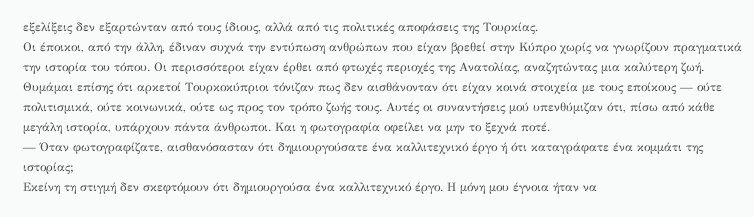εξελίξεις δεν εξαρτώνταν από τους ίδιους, αλλά από τις πολιτικές αποφάσεις της Τουρκίας.
Οι έποικοι, από την άλλη, έδιναν συχνά την εντύπωση ανθρώπων που είχαν βρεθεί στην Κύπρο χωρίς να γνωρίζουν πραγματικά την ιστορία του τόπου. Οι περισσότεροι είχαν έρθει από φτωχές περιοχές της Ανατολίας, αναζητώντας μια καλύτερη ζωή. Θυμάμαι επίσης ότι αρκετοί Τουρκοκύπριοι τόνιζαν πως δεν αισθάνονταν ότι είχαν κοινά στοιχεία με τους εποίκους — ούτε πολιτισμικά, ούτε κοινωνικά, ούτε ως προς τον τρόπο ζωής τους. Αυτές οι συναντήσεις μού υπενθύμιζαν ότι, πίσω από κάθε μεγάλη ιστορία, υπάρχουν πάντα άνθρωποι. Και η φωτογραφία οφείλει να μην το ξεχνά ποτέ.
— Όταν φωτογραφίζατε, αισθανόσασταν ότι δημιουργούσατε ένα καλλιτεχνικό έργο ή ότι καταγράφατε ένα κομμάτι της ιστορίας;
Εκείνη τη στιγμή δεν σκεφτόμουν ότι δημιουργούσα ένα καλλιτεχνικό έργο. Η μόνη μου έγνοια ήταν να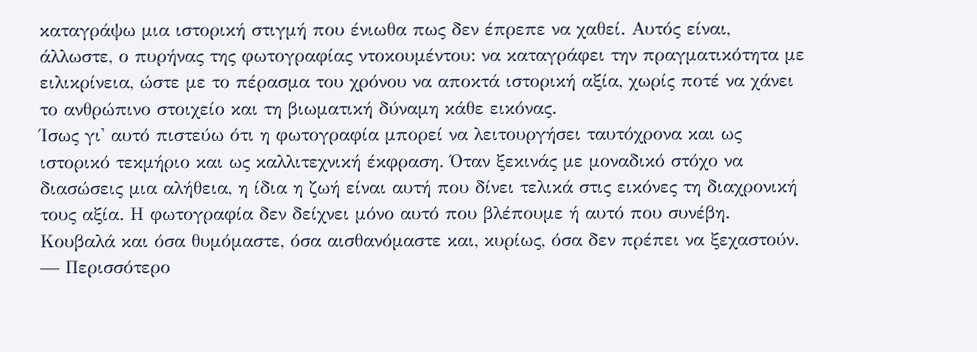καταγράψω μια ιστορική στιγμή που ένιωθα πως δεν έπρεπε να χαθεί. Αυτός είναι, άλλωστε, ο πυρήνας της φωτογραφίας ντοκουμέντου: να καταγράφει την πραγματικότητα με ειλικρίνεια, ώστε με το πέρασμα του χρόνου να αποκτά ιστορική αξία, χωρίς ποτέ να χάνει το ανθρώπινο στοιχείο και τη βιωματική δύναμη κάθε εικόνας.
Ίσως γι' αυτό πιστεύω ότι η φωτογραφία μπορεί να λειτουργήσει ταυτόχρονα και ως ιστορικό τεκμήριο και ως καλλιτεχνική έκφραση. Όταν ξεκινάς με μοναδικό στόχο να διασώσεις μια αλήθεια, η ίδια η ζωή είναι αυτή που δίνει τελικά στις εικόνες τη διαχρονική τους αξία. Η φωτογραφία δεν δείχνει μόνο αυτό που βλέπουμε ή αυτό που συνέβη. Κουβαλά και όσα θυμόμαστε, όσα αισθανόμαστε και, κυρίως, όσα δεν πρέπει να ξεχαστούν.
— Περισσότερο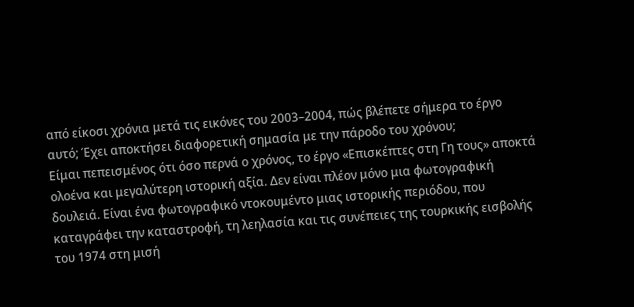από είκοσι χρόνια μετά τις εικόνες του 2003–2004, πώς βλέπετε σήμερα το έργο αυτό; Έχει αποκτήσει διαφορετική σημασία με την πάροδο του χρόνου;
Είμαι πεπεισμένος ότι όσο περνά ο χρόνος, το έργο «Επισκέπτες στη Γη τους» αποκτά ολοένα και μεγαλύτερη ιστορική αξία. Δεν είναι πλέον μόνο μια φωτογραφική δουλειά. Είναι ένα φωτογραφικό ντοκουμέντο μιας ιστορικής περιόδου, που καταγράφει την καταστροφή, τη λεηλασία και τις συνέπειες της τουρκικής εισβολής του 1974 στη μισή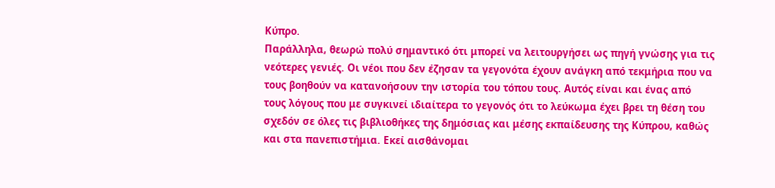Κύπρο.
Παράλληλα, θεωρώ πολύ σημαντικό ότι μπορεί να λειτουργήσει ως πηγή γνώσης για τις νεότερες γενιές. Οι νέοι που δεν έζησαν τα γεγονότα έχουν ανάγκη από τεκμήρια που να τους βοηθούν να κατανοήσουν την ιστορία του τόπου τους. Αυτός είναι και ένας από τους λόγους που με συγκινεί ιδιαίτερα το γεγονός ότι το λεύκωμα έχει βρει τη θέση του σχεδόν σε όλες τις βιβλιοθήκες της δημόσιας και μέσης εκπαίδευσης της Κύπρου, καθώς και στα πανεπιστήμια. Εκεί αισθάνομαι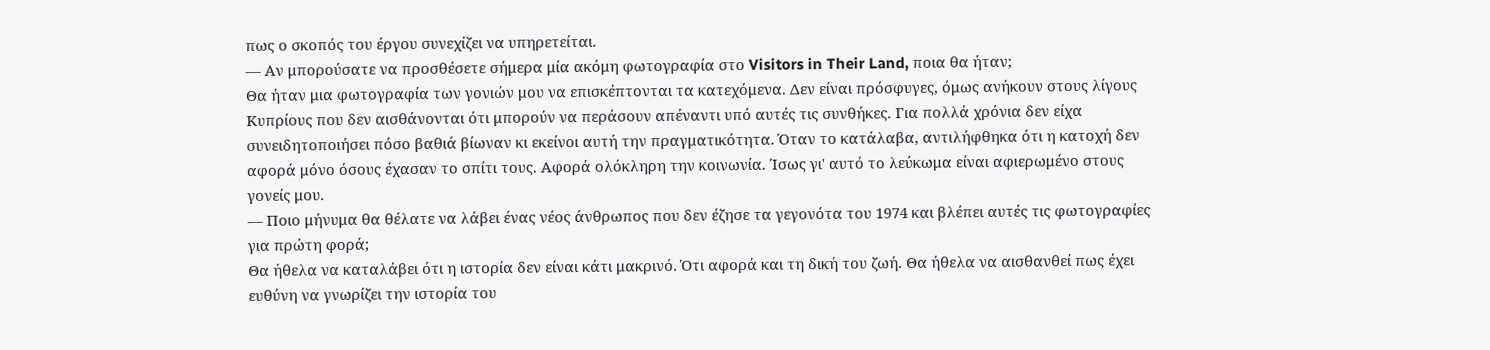πως ο σκοπός του έργου συνεχίζει να υπηρετείται.
— Αν μπορούσατε να προσθέσετε σήμερα μία ακόμη φωτογραφία στο Visitors in Their Land, ποια θα ήταν;
Θα ήταν μια φωτογραφία των γονιών μου να επισκέπτονται τα κατεχόμενα. Δεν είναι πρόσφυγες, όμως ανήκουν στους λίγους Κυπρίους που δεν αισθάνονται ότι μπορούν να περάσουν απέναντι υπό αυτές τις συνθήκες. Για πολλά χρόνια δεν είχα συνειδητοποιήσει πόσο βαθιά βίωναν κι εκείνοι αυτή την πραγματικότητα. Όταν το κατάλαβα, αντιλήφθηκα ότι η κατοχή δεν αφορά μόνο όσους έχασαν το σπίτι τους. Αφορά ολόκληρη την κοινωνία. Ίσως γι' αυτό το λεύκωμα είναι αφιερωμένο στους γονείς μου.
— Ποιο μήνυμα θα θέλατε να λάβει ένας νέος άνθρωπος που δεν έζησε τα γεγονότα του 1974 και βλέπει αυτές τις φωτογραφίες για πρώτη φορά;
Θα ήθελα να καταλάβει ότι η ιστορία δεν είναι κάτι μακρινό. Ότι αφορά και τη δική του ζωή. Θα ήθελα να αισθανθεί πως έχει ευθύνη να γνωρίζει την ιστορία του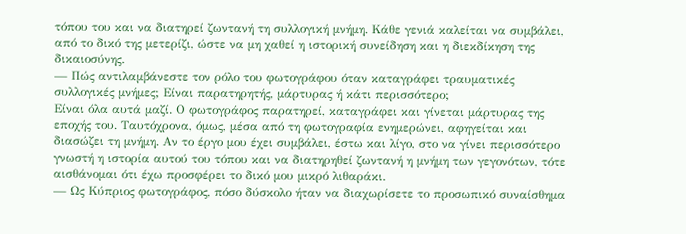τόπου του και να διατηρεί ζωντανή τη συλλογική μνήμη. Κάθε γενιά καλείται να συμβάλει, από το δικό της μετερίζι, ώστε να μη χαθεί η ιστορική συνείδηση και η διεκδίκηση της δικαιοσύνης.
— Πώς αντιλαμβάνεστε τον ρόλο του φωτογράφου όταν καταγράφει τραυματικές συλλογικές μνήμες; Είναι παρατηρητής, μάρτυρας ή κάτι περισσότερο;
Είναι όλα αυτά μαζί. Ο φωτογράφος παρατηρεί, καταγράφει και γίνεται μάρτυρας της εποχής του. Ταυτόχρονα, όμως, μέσα από τη φωτογραφία ενημερώνει, αφηγείται και διασώζει τη μνήμη. Αν το έργο μου έχει συμβάλει, έστω και λίγο, στο να γίνει περισσότερο γνωστή η ιστορία αυτού του τόπου και να διατηρηθεί ζωντανή η μνήμη των γεγονότων, τότε αισθάνομαι ότι έχω προσφέρει το δικό μου μικρό λιθαράκι.
— Ως Κύπριος φωτογράφος, πόσο δύσκολο ήταν να διαχωρίσετε το προσωπικό συναίσθημα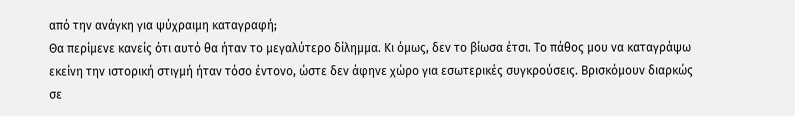από την ανάγκη για ψύχραιμη καταγραφή;
Θα περίμενε κανείς ότι αυτό θα ήταν το μεγαλύτερο δίλημμα. Κι όμως, δεν το βίωσα έτσι. Το πάθος μου να καταγράψω εκείνη την ιστορική στιγμή ήταν τόσο έντονο, ώστε δεν άφηνε χώρο για εσωτερικές συγκρούσεις. Βρισκόμουν διαρκώς σε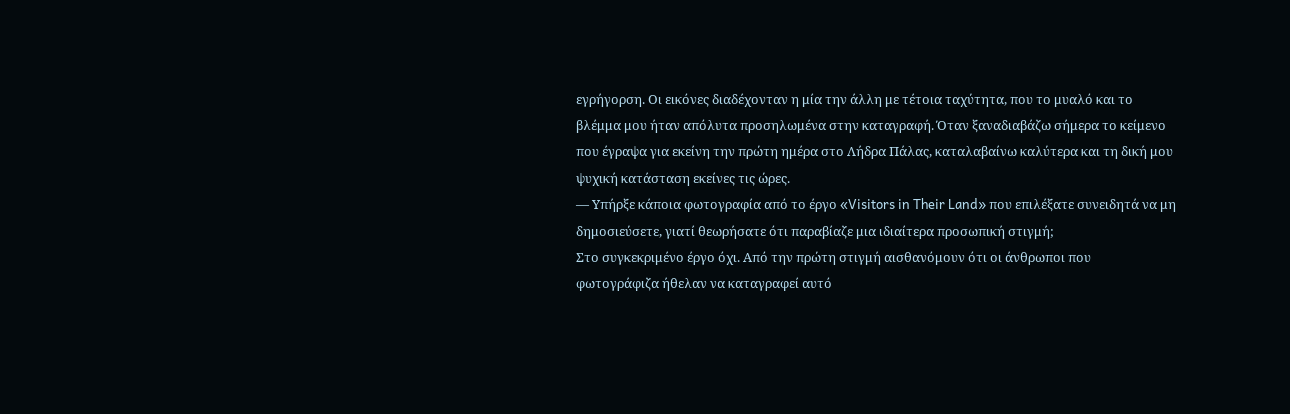εγρήγορση. Οι εικόνες διαδέχονταν η μία την άλλη με τέτοια ταχύτητα, που το μυαλό και το βλέμμα μου ήταν απόλυτα προσηλωμένα στην καταγραφή. Όταν ξαναδιαβάζω σήμερα το κείμενο που έγραψα για εκείνη την πρώτη ημέρα στο Λήδρα Πάλας, καταλαβαίνω καλύτερα και τη δική μου ψυχική κατάσταση εκείνες τις ώρες.
— Υπήρξε κάποια φωτογραφία από το έργο «Visitors in Their Land» που επιλέξατε συνειδητά να μη δημοσιεύσετε, γιατί θεωρήσατε ότι παραβίαζε μια ιδιαίτερα προσωπική στιγμή;
Στο συγκεκριμένο έργο όχι. Από την πρώτη στιγμή αισθανόμουν ότι οι άνθρωποι που φωτογράφιζα ήθελαν να καταγραφεί αυτό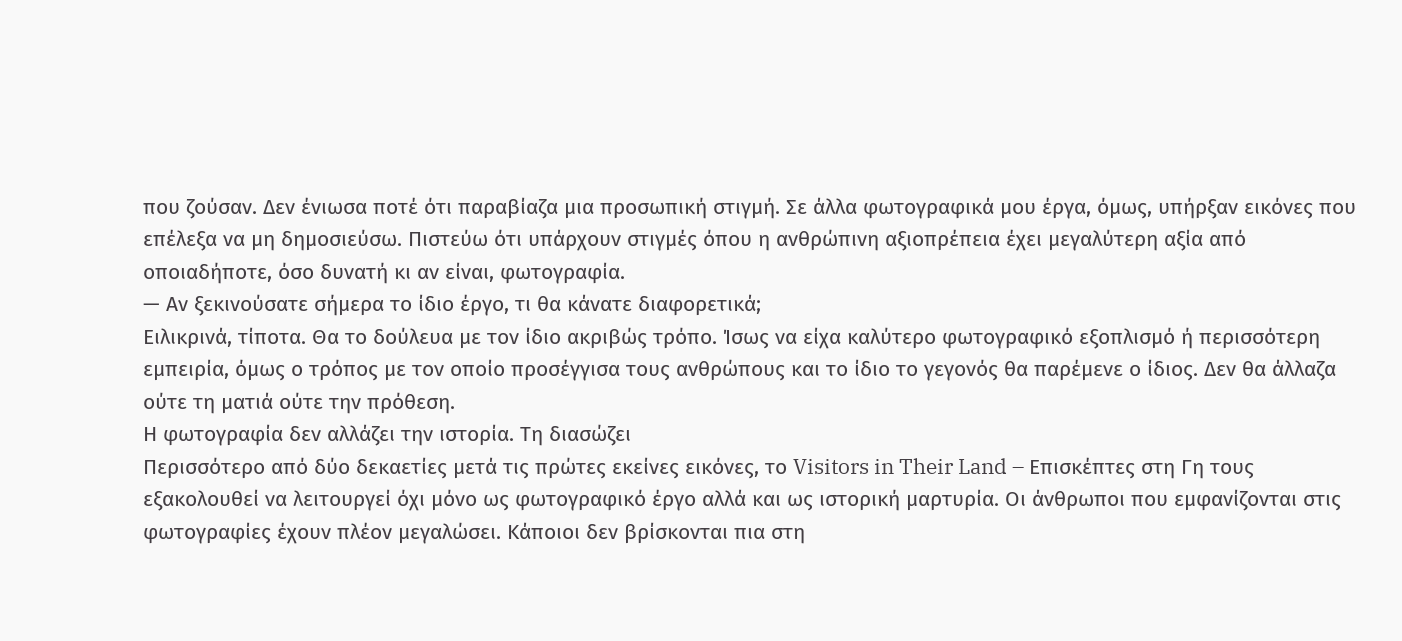που ζούσαν. Δεν ένιωσα ποτέ ότι παραβίαζα μια προσωπική στιγμή. Σε άλλα φωτογραφικά μου έργα, όμως, υπήρξαν εικόνες που επέλεξα να μη δημοσιεύσω. Πιστεύω ότι υπάρχουν στιγμές όπου η ανθρώπινη αξιοπρέπεια έχει μεγαλύτερη αξία από οποιαδήποτε, όσο δυνατή κι αν είναι, φωτογραφία.
— Αν ξεκινούσατε σήμερα το ίδιο έργο, τι θα κάνατε διαφορετικά;
Ειλικρινά, τίποτα. Θα το δούλευα με τον ίδιο ακριβώς τρόπο. Ίσως να είχα καλύτερο φωτογραφικό εξοπλισμό ή περισσότερη εμπειρία, όμως ο τρόπος με τον οποίο προσέγγισα τους ανθρώπους και το ίδιο το γεγονός θα παρέμενε ο ίδιος. Δεν θα άλλαζα ούτε τη ματιά ούτε την πρόθεση.
Η φωτογραφία δεν αλλάζει την ιστορία. Τη διασώζει
Περισσότερο από δύο δεκαετίες μετά τις πρώτες εκείνες εικόνες, το Visitors in Their Land – Επισκέπτες στη Γη τους εξακολουθεί να λειτουργεί όχι μόνο ως φωτογραφικό έργο αλλά και ως ιστορική μαρτυρία. Οι άνθρωποι που εμφανίζονται στις φωτογραφίες έχουν πλέον μεγαλώσει. Κάποιοι δεν βρίσκονται πια στη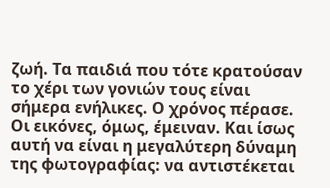ζωή. Τα παιδιά που τότε κρατούσαν το χέρι των γονιών τους είναι σήμερα ενήλικες. Ο χρόνος πέρασε. Οι εικόνες, όμως, έμειναν. Και ίσως αυτή να είναι η μεγαλύτερη δύναμη της φωτογραφίας: να αντιστέκεται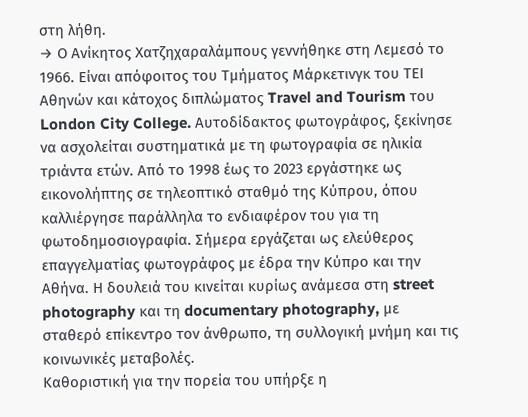στη λήθη.
→ Ο Ανίκητος Χατζηχαραλάμπους γεννήθηκε στη Λεμεσό το 1966. Είναι απόφοιτος του Τμήματος Μάρκετινγκ του ΤΕΙ Αθηνών και κάτοχος διπλώματος Travel and Tourism του London City College. Αυτοδίδακτος φωτογράφος, ξεκίνησε να ασχολείται συστηματικά με τη φωτογραφία σε ηλικία τριάντα ετών. Από το 1998 έως το 2023 εργάστηκε ως εικονολήπτης σε τηλεοπτικό σταθμό της Κύπρου, όπου καλλιέργησε παράλληλα το ενδιαφέρον του για τη φωτοδημοσιογραφία. Σήμερα εργάζεται ως ελεύθερος επαγγελματίας φωτογράφος με έδρα την Κύπρο και την Αθήνα. Η δουλειά του κινείται κυρίως ανάμεσα στη street photography και τη documentary photography, με σταθερό επίκεντρο τον άνθρωπο, τη συλλογική μνήμη και τις κοινωνικές μεταβολές.
Καθοριστική για την πορεία του υπήρξε η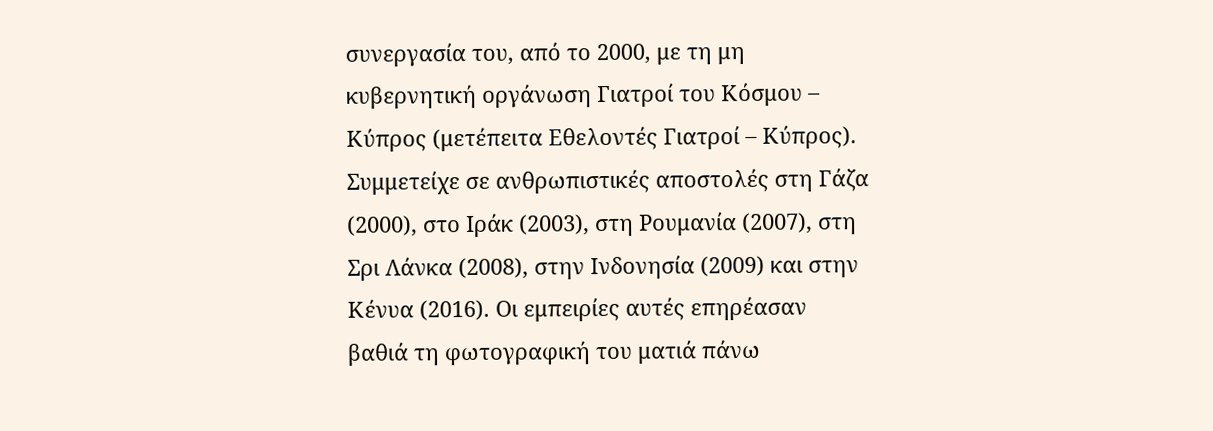συνεργασία του, από το 2000, με τη μη κυβερνητική οργάνωση Γιατροί του Κόσμου – Κύπρος (μετέπειτα Εθελοντές Γιατροί – Κύπρος). Συμμετείχε σε ανθρωπιστικές αποστολές στη Γάζα (2000), στο Ιράκ (2003), στη Ρουμανία (2007), στη Σρι Λάνκα (2008), στην Ινδονησία (2009) και στην Κένυα (2016). Οι εμπειρίες αυτές επηρέασαν βαθιά τη φωτογραφική του ματιά πάνω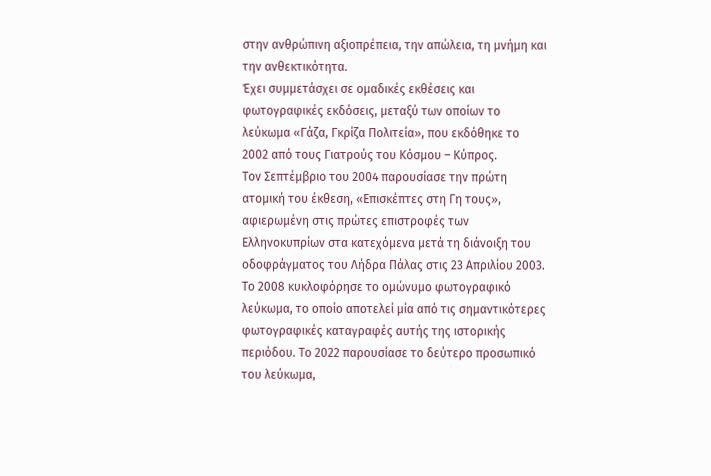στην ανθρώπινη αξιοπρέπεια, την απώλεια, τη μνήμη και την ανθεκτικότητα.
Έχει συμμετάσχει σε ομαδικές εκθέσεις και φωτογραφικές εκδόσεις, μεταξύ των οποίων το λεύκωμα «Γάζα, Γκρίζα Πολιτεία», που εκδόθηκε το 2002 από τους Γιατρούς του Κόσμου – Κύπρος.
Τον Σεπτέμβριο του 2004 παρουσίασε την πρώτη ατομική του έκθεση, «Επισκέπτες στη Γη τους», αφιερωμένη στις πρώτες επιστροφές των Ελληνοκυπρίων στα κατεχόμενα μετά τη διάνοιξη του οδοφράγματος του Λήδρα Πάλας στις 23 Απριλίου 2003. Το 2008 κυκλοφόρησε το ομώνυμο φωτογραφικό λεύκωμα, το οποίο αποτελεί μία από τις σημαντικότερες φωτογραφικές καταγραφές αυτής της ιστορικής περιόδου. Το 2022 παρουσίασε το δεύτερο προσωπικό του λεύκωμα,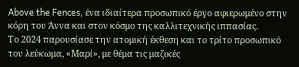Above the Fences, ένα ιδιαίτερα προσωπικό έργο αφιερωμένο στην κόρη του Άννα και στον κόσμο της καλλιτεχνικής ιππασίας.
Το 2024 παρουσίασε την ατομική έκθεση και το τρίτο προσωπικό του λεύκωμα, «Μαρί», με θέμα τις μαζικές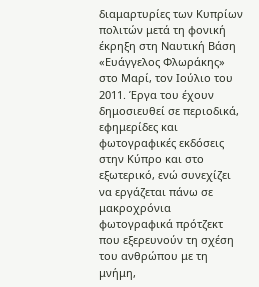διαμαρτυρίες των Κυπρίων πολιτών μετά τη φονική έκρηξη στη Ναυτική Βάση «Ευάγγελος Φλωράκης» στο Μαρί, τον Ιούλιο του 2011. Έργα του έχουν δημοσιευθεί σε περιοδικά, εφημερίδες και φωτογραφικές εκδόσεις στην Κύπρο και στο εξωτερικό, ενώ συνεχίζει να εργάζεται πάνω σε μακροχρόνια φωτογραφικά πρότζεκτ που εξερευνούν τη σχέση του ανθρώπου με τη μνήμη,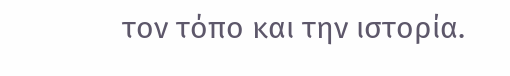τον τόπο και την ιστορία.